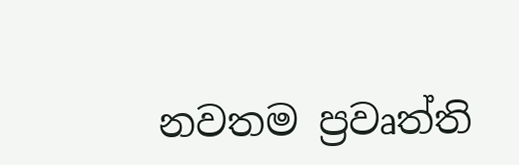නවතම ප්‍රවෘත්ති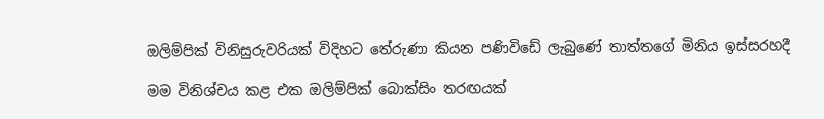ඔලිම්පික් විනිසුරුවරියක් විදිහට තේරුණා කියන පණිවිඩේ ලැබුණේ තාත්තගේ මිනිය ඉස්සරහදී

මම විනිශ්චය කළ එක ඔලිම්පික් බොක්සිං තරඟයක්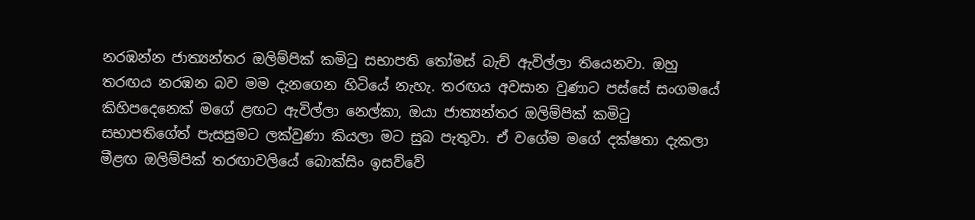නරඹන්න ජාත්‍යන්තර ඔලිම්පික් කමිටු සභාපති තෝමස් බැච් ඇවිල්ලා තියෙනවා. ඔහු තරඟය නරඹන බව මම දැනගෙන හිටියේ නැහැ. තරඟය අවසාන වුණාට පස්සේ සංගමයේ කිහිපදෙනෙක් මගේ ළඟට ඇවිල්ලා නෙල්කා, ඔයා ජාත්‍යන්තර ඔලිම්පික් කමිටු සභාපතිගේත් පැසසුමට ලක්වුණා කියලා මට සුබ පැතුවා. ඒ වගේම මගේ දක්ෂතා දැකලා මීළඟ ඔලිම්පික් තරඟාවලියේ බොක්සිං ඉසව්වේ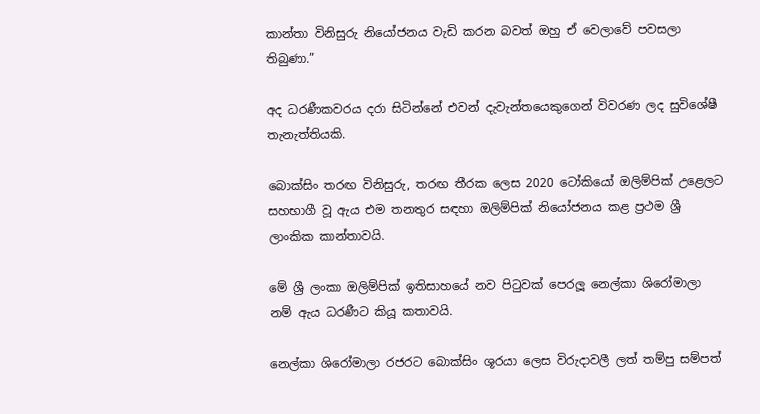කාන්තා විනිසුරු නියෝජනය වැඩි කරන බවත් ඔහු ඒ වෙලාවේ පවසලා තිබුණා.”

අද ධරණීකවරය දරා සිටින්නේ එවන් දැවැන්තයෙකුගෙන් විවරණ ලද සුවිශේෂී තැනැත්තියකි.

බොක්සිං තරඟ විනිසුරු, තරඟ තීරක ලෙස 2020 ටෝකියෝ ඔලිම්පික් උළෙලට සහභාගී වූ ඇය එම තනතුර සඳහා ඔලිම්පික් නියෝජනය කළ ප්‍රථම ශ්‍රී ලාංකික කාන්තාවයි.

මේ ශ්‍රී ලංකා ඔලිම්පික් ඉතිසාහයේ නව පිටුවක් පෙරලූ නෙල්කා ශිරෝමාලා නම් ඇය ධරණීට කියූ කතාවයි.

නෙල්කා ශිරෝමාලා රජරට බොක්සිං ශූරයා ලෙස විරුදාවලී ලත් තම්පු සම්පත්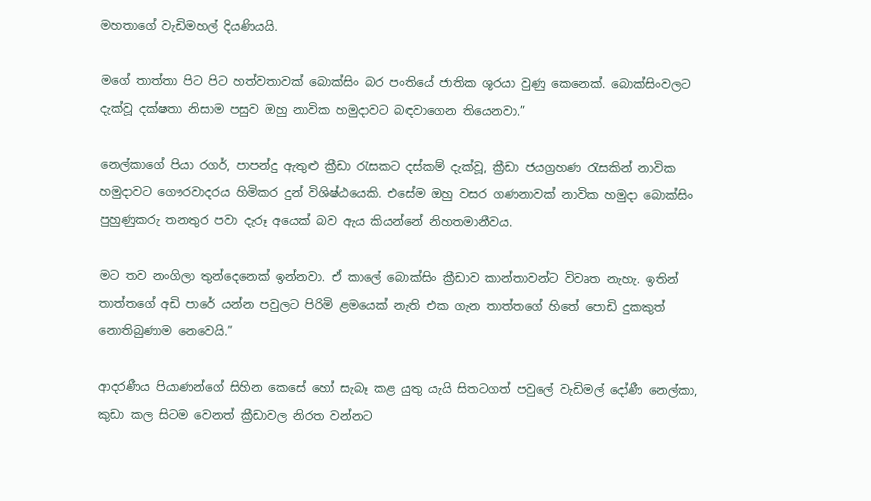මහතාගේ වැඩිමහල් දියණියයි.

මගේ තාත්තා පිට පිට හත්වතාවක් බොක්සිං බර පංතියේ ජාතික ශූරයා වුණු කෙනෙක්. බොක්සිංවලට දැක්වූ දක්ෂතා නිසාම පසුව ඔහු නාවික හමුදාවට බඳවාගෙන තියෙනවා.”

නෙල්කාගේ පියා රගර්, පාපන්දු ඇතුළු ක්‍රීඩා රැසකට දස්කම් දැක්වූ, ක්‍රීඩා ජයග්‍රහණ රැසකින් නාවික හමුදාවට ගෞරවාදරය හිමිකර දුන් විශිෂ්ඨයෙකි. එසේම ඔහු වසර ගණනාවක් නාවික හමුදා බොක්සිං පුහුණුකරු තනතුර පවා දැරූ අයෙක් බව ඇය කියන්නේ නිහතමානීවය.

මට තව නංගිලා තුන්දෙනෙක් ඉන්නවා. ඒ කාලේ බොක්සිං ක්‍රීඩාව කාන්තාවන්ට විවෘත නැහැ. ඉතින් තාත්තගේ අඩි පාරේ යන්න පවුලට පිරිමි ළමයෙක් නැති එක ගැන තාත්තගේ හිතේ පොඩි දුකකුත් නොතිබුණාම නෙවෙයි.”

ආදරණීය පියාණන්ගේ සිහින කෙසේ හෝ සැබෑ කළ යුතු යැයි සිතටගත් පවුලේ වැඩිමල් දෝණී නෙල්කා, කුඩා කල සිටම වෙනත් ක්‍රීඩාවල නිරත වන්නට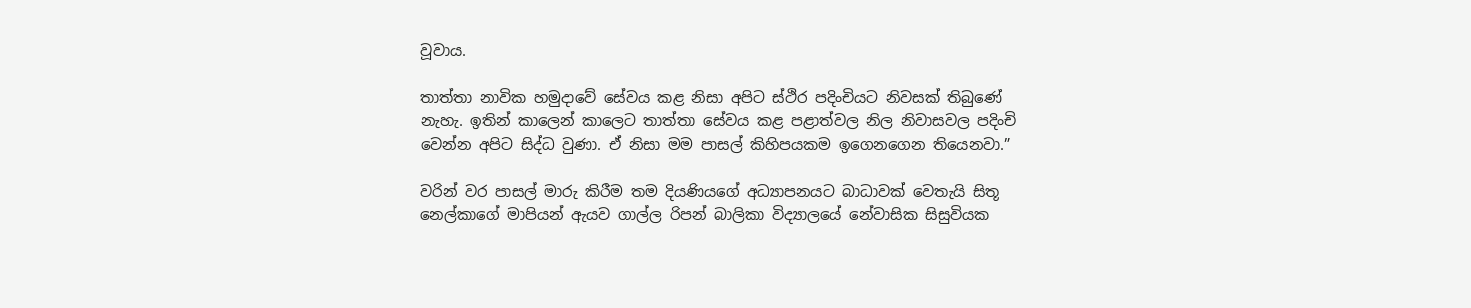වූවාය.

තාත්තා නාවික හමුදාවේ සේවය කළ නිසා අපිට ස්ථිර පදිංචියට නිවසක් තිබුණේ නැහැ. ඉතින් කාලෙන් කාලෙට තාත්තා සේවය කළ පළාත්වල නිල නිවාසවල පදිංචි වෙන්න අපිට සිද්ධ වුණා. ඒ නිසා මම පාසල් කිහිපයකම ඉගෙනගෙන තියෙනවා.”

වරින් වර පාසල් මාරු කිරීම තම දියණියගේ අධ්‍යාපනයට බාධාවක් වෙතැයි සිතූ නෙල්කාගේ මාපියන් ඇයව ගාල්ල රිපන් බාලිකා විද්‍යාලයේ නේවාසික සිසුවියක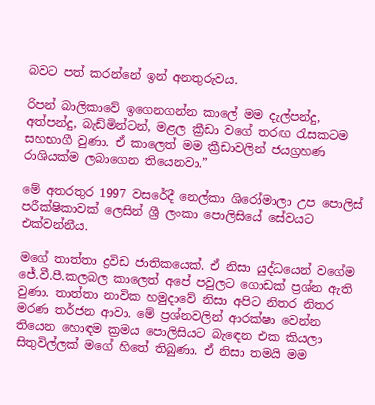බවට පත් කරන්නේ ඉන් අනතුරුවය.

රිපන් බාලිකාවේ ඉගෙනගන්න කාලේ මම දැල්පන්දු, අත්පන්දු, බැඩ්මින්ටන්, මළල ක්‍රීඩා වගේ තරඟ රැසකටම සහභාගී වුණා. ඒ කාලෙත් මම ක්‍රීඩාවලින් ජයග්‍රහණ රාශියක්ම ලබාගෙන තියෙනවා.”

මේ අතරතුර 1997 වසරේදී නෙල්කා ශිරෝමාලා උප පොලිස් පරීක්ෂිකාවක් ලෙසින් ශ්‍රී ලංකා පොලිසියේ සේවයට එක්වන්නීය.

මගේ තාත්තා ද්‍රවිඩ ජාතිකයෙක්. ඒ නිසා යුද්ධයෙන් වගේම ජේ.වී.පී.කලබල කාලෙත් අපේ පවුලට ගොඩක් ප්‍රශ්න ඇති වුණා. තාත්තා නාවික හමුදාවේ නිසා අපිට නිතර නිතර මරණ තර්ජන ආවා. මේ ප්‍රශ්නවලින් ආරක්ෂා වෙන්න තියෙන හොඳම ක්‍රමය පොලිසියට බැඳෙන එක කියලා සිතුවිල්ලක් මගේ හිතේ තිබුණා. ඒ නිසා තමයි මම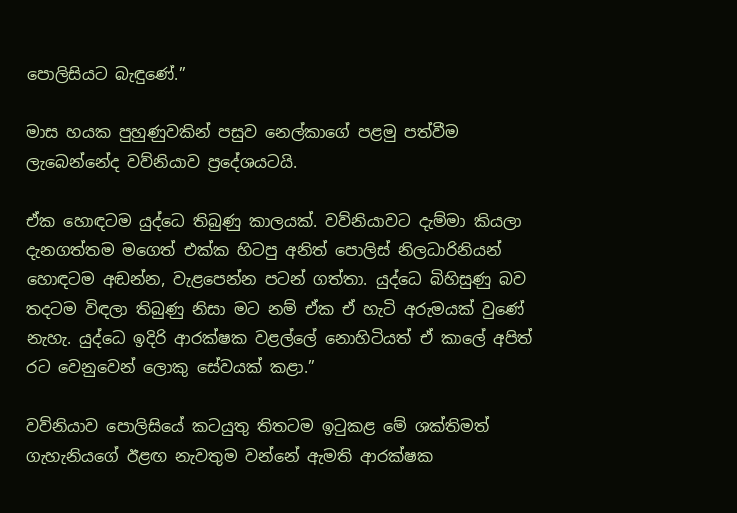පොලිසියට බැඳුණේ.”

මාස හයක පුහුණුවකින් පසුව නෙල්කාගේ පළමු පත්වීම ලැබෙන්නේද වව්නියාව ප්‍රදේශයටයි.

ඒක හොඳටම යුද්ධෙ තිබුණු කාලයක්. වව්නියාවට දැම්මා කියලා දැනගත්තම මගෙත් එක්ක හිටපු අනිත් පොලිස් නිලධාරිනියන් හොඳටම අඬන්න, වැළපෙන්න පටන් ගත්තා. යුද්ධෙ බිහිසුණු බව තදටම විඳලා තිබුණු නිසා මට නම් ඒක ඒ හැටි අරුමයක් වුණේ නැහැ. යුද්ධෙ ඉදිරි ආරක්ෂක වළල්ලේ නොහිටියත් ඒ කාලේ අපිත් රට වෙනුවෙන් ලොකු සේවයක් කළා.”

වව්නියාව පොලිසියේ කටයුතු තිතටම ඉටුකළ මේ ශක්තිමත් ගැහැනියගේ ඊළඟ නැවතුම වන්නේ ඇමති ආරක්ෂක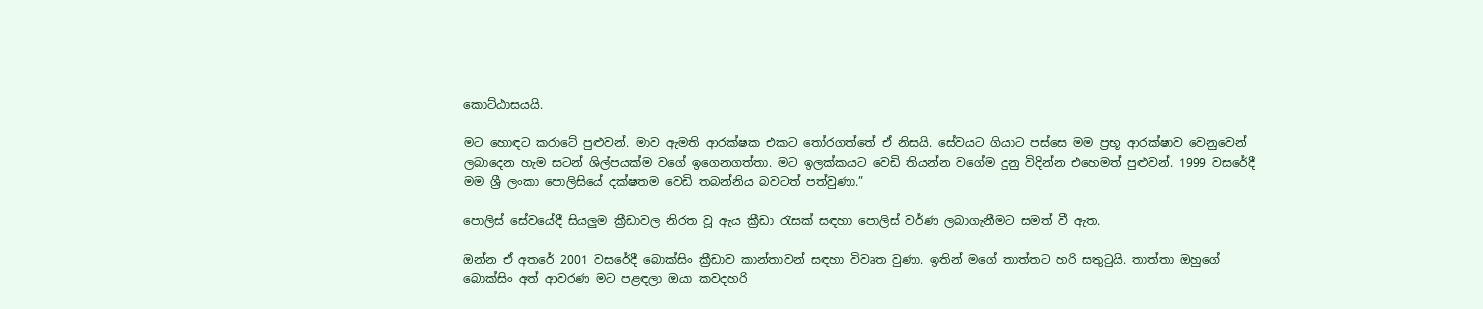කොට්ඨාසයයි.

මට හොඳට කරාටේ පුළුවන්. මාව ඇමති ආරක්ෂක එකට තෝරගත්තේ ඒ නිසයි. සේවයට ගියාට පස්සෙ මම ප්‍රභූ ආරක්ෂාව වෙනුවෙන් ලබාදෙන හැම සටන් ශිල්පයක්ම වගේ ඉගෙනගත්තා. මට ඉලක්කයට වෙඩි තියන්න වගේම දුනු විදින්න එහෙමත් පුළුවන්. 1999 වසරේදී මම ශ්‍රී ලංකා පොලිසියේ දක්ෂතම වෙඩි තබන්නිය බවටත් පත්වුණා.”

පොලිස් සේවයේදී සියලුම ක්‍රීඩාවල නිරත වූ ඇය ක්‍රීඩා රැසක් සඳහා පොලිස් වර්ණ ලබාගැනීමට සමත් වී ඇත.

ඔන්න ඒ අතරේ 2001 වසරේදී බොක්සිං ක්‍රීඩාව කාන්තාවන් සඳහා විවෘත වුණා. ඉතින් මගේ තාත්තට හරි සතුටුයි. තාත්තා ඔහුගේ බොක්සිං අත් ආවරණ මට පළඳලා ඔයා කවදහරි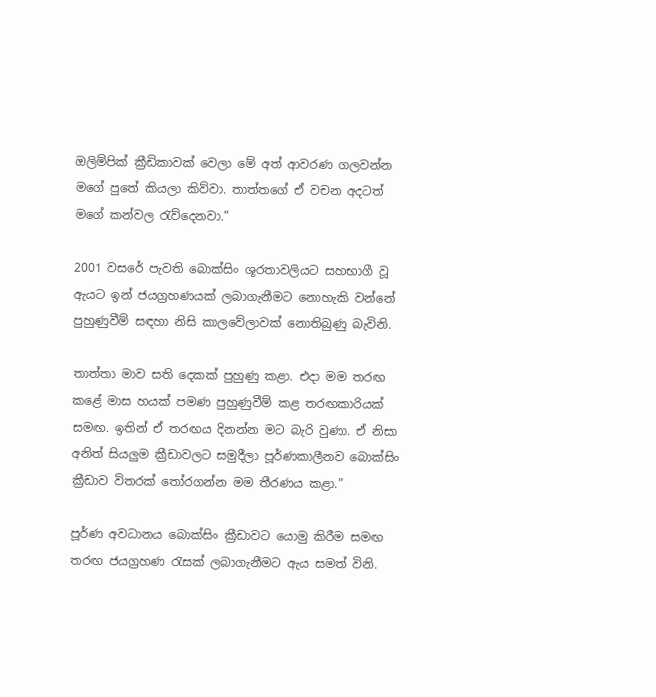ඔලිම්පික් ක්‍රීඩිකාවක් වෙලා මේ අත් ආවරණ ගලවන්න මගේ පුතේ කියලා කිව්වා. තාත්තගේ ඒ වචන අදටත් මගේ කන්වල රැව්දෙනවා.”

2001 වසරේ පැවති බොක්සිං ශූරතාවලියට සහභාගී වූ ඇයට ඉන් ජයග්‍රහණයක් ලබාගැනීමට නොහැකි වන්නේ පුහුණුවීම් සඳහා නිසි කාලවේලාවක් නොතිබුණු බැවිනි.

තාත්තා මාව සති දෙකක් පුහුණු කළා. එදා මම තරඟ කළේ මාස හයක් පමණ පුහුණුවීම් කළ තරඟකාරියක් සමඟ. ඉතින් ඒ තරඟය දිනන්න මට බැරි වුණා. ඒ නිසා අනිත් සියලුම ක්‍රීඩාවලට සමුදීලා පූර්ණකාලීනව බොක්සිං ක්‍රීඩාව විතරක් තෝරගන්න මම තීරණය කළා.”

පූර්ණ අවධානය බොක්සිං ක්‍රීඩාවට යොමු කිරීම සමඟ තරඟ ජයග්‍රහණ රැසක් ලබාගැනීමට ඇය සමත් විනි.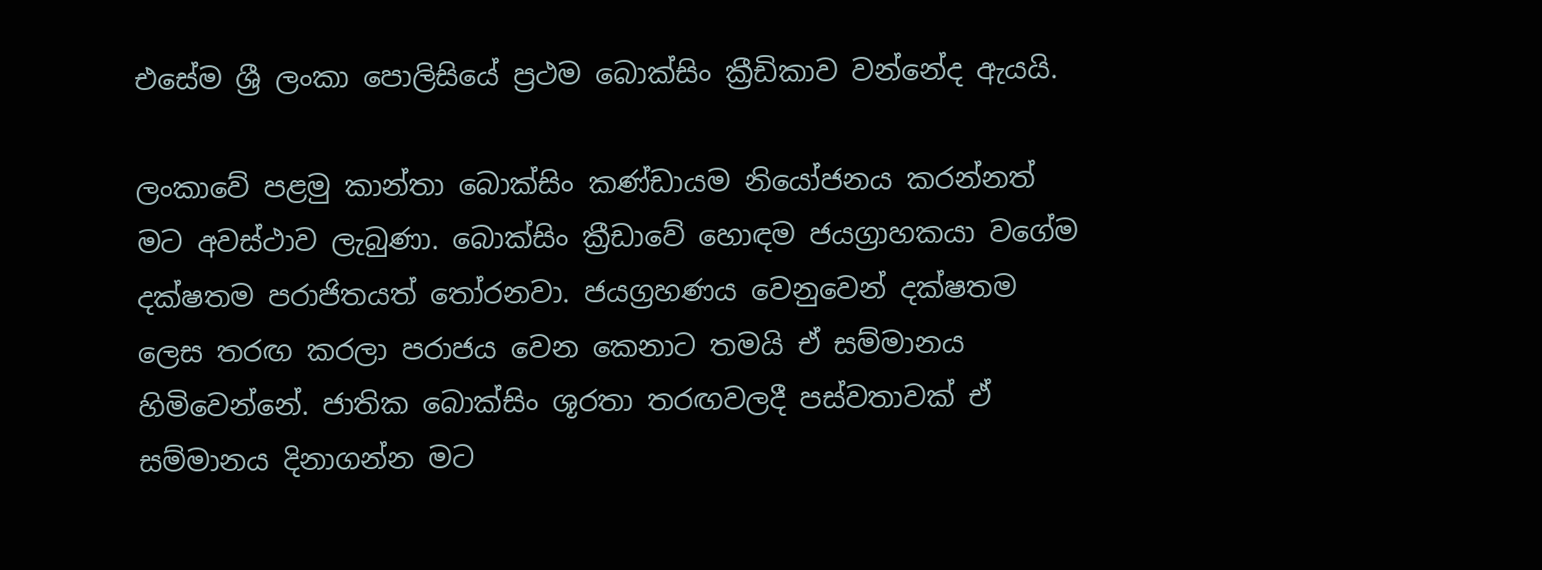එසේම ශ්‍රී ලංකා පොලිසියේ ප්‍රථම බොක්සිං ක්‍රීඩිකාව වන්නේද ඇයයි.

ලංකාවේ පළමු කාන්තා බොක්සිං කණ්ඩායම නියෝජනය කරන්නත් මට අවස්ථාව ලැබුණා. බොක්සිං ක්‍රීඩාවේ හොඳම ජයග්‍රාහකයා වගේම දක්ෂතම පරාජිතයත් තෝරනවා. ජයග්‍රහණය වෙනුවෙන් දක්ෂතම  ලෙස තරඟ කරලා පරාජය වෙන කෙනාට තමයි ඒ සම්මානය හිමිවෙන්නේ. ජාතික බොක්සිං ශූරතා තරඟවලදී පස්වතාවක් ඒ සම්මානය දිනාගන්න මට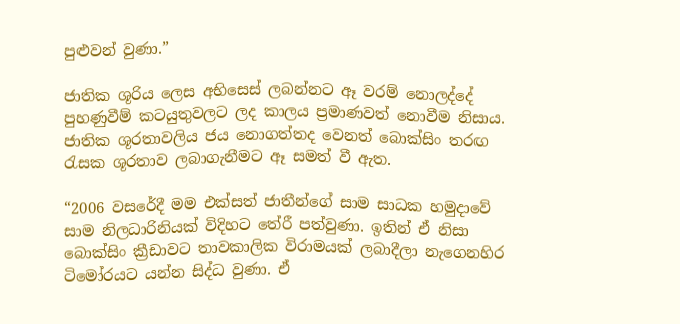පුළුවන් වුණා.”

ජාතික ශූරිය ලෙස අභිසෙස් ලබන්නට ඈ වරම් නොලද්දේ පුහණුවීම් කටයුතුවලට ලද කාලය ප්‍රමාණවත් නොවීම නිසාය. ජාතික ශූරතාවලිය ජය නොගත්තද වෙනත් බොක්සිං තරඟ රැසක ශූරතාව ලබාගැනීමට ඈ සමත් වී ඇත.

“2006 වසරේදී මම එක්සත් ජාතීන්ගේ සාම සාධක හමුදාවේ සාම නිලධාරිනියක් විදිහට තේරී පත්වුණා. ඉතින් ඒ නිසා බොක්සිං ක්‍රීඩාවට තාවකාලික විරාමයක් ලබාදීලා නැගෙනහිර ටිමෝරයට යන්න සිද්ධ වුණා. ඒ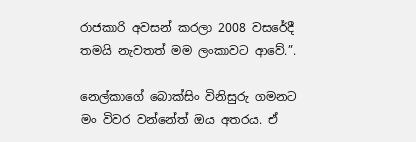රාජකාරි අවසන් කරලා 2008 වසරේදී තමයි නැවතත් මම ලංකාවට ආවේ.”.

නෙල්කාගේ බොක්සිං විනිසුරු ගමනට මං විවර වන්නේත් ඔය අතරය. ඒ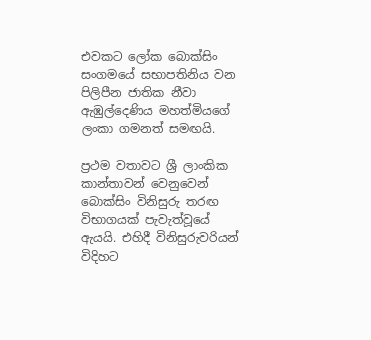එවකට ලෝක බොක්සිං සංගමයේ සභාපතිනිය වන පිලිපීන ජාතික නීවා ඇඹුල්දෙණිය මහත්මියගේ ලංකා ගමනත් සමඟයි.

ප්‍රථම වතාවට ශ්‍රී ලාංකික කාන්තාවන් වෙනුවෙන් බොක්සිං විනිසුරු තරඟ විභාගයක් පැවැත්වූයේ ඇයයි. එහිදී විනිසුරුවරියන් විදිහට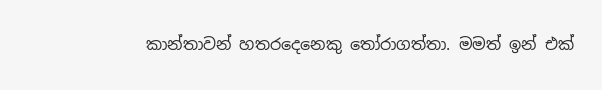කාන්තාවන් හතරදෙනෙකු තෝරාගත්තා. මමත් ඉන් එක්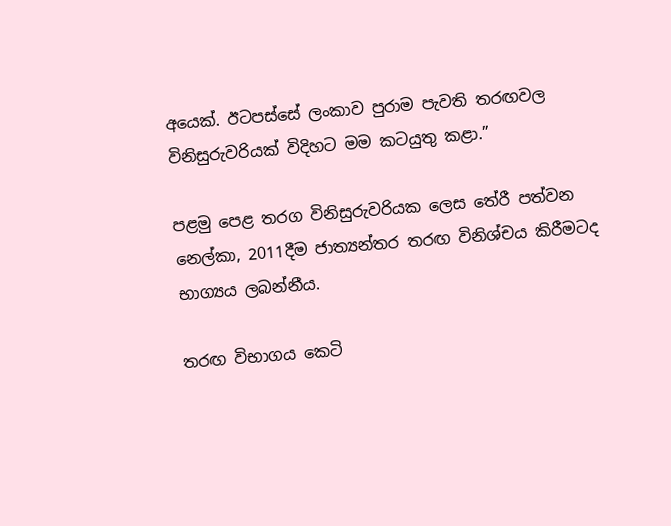අයෙක්. ඊටපස්සේ ලංකාව පුරාම පැවති තරඟවල විනිසුරුවරියක් විදිහට මම කටයුතු කළා.”

පළමු පෙළ තරග විනිසුරුවරියක ලෙස තේරී පත්වන නෙල්කා, 2011දීම ජාත්‍යන්තර තරඟ විනිශ්චය කිරීමටද භාග්‍යය ලබන්නීය.

තරඟ විභාගය කෙටි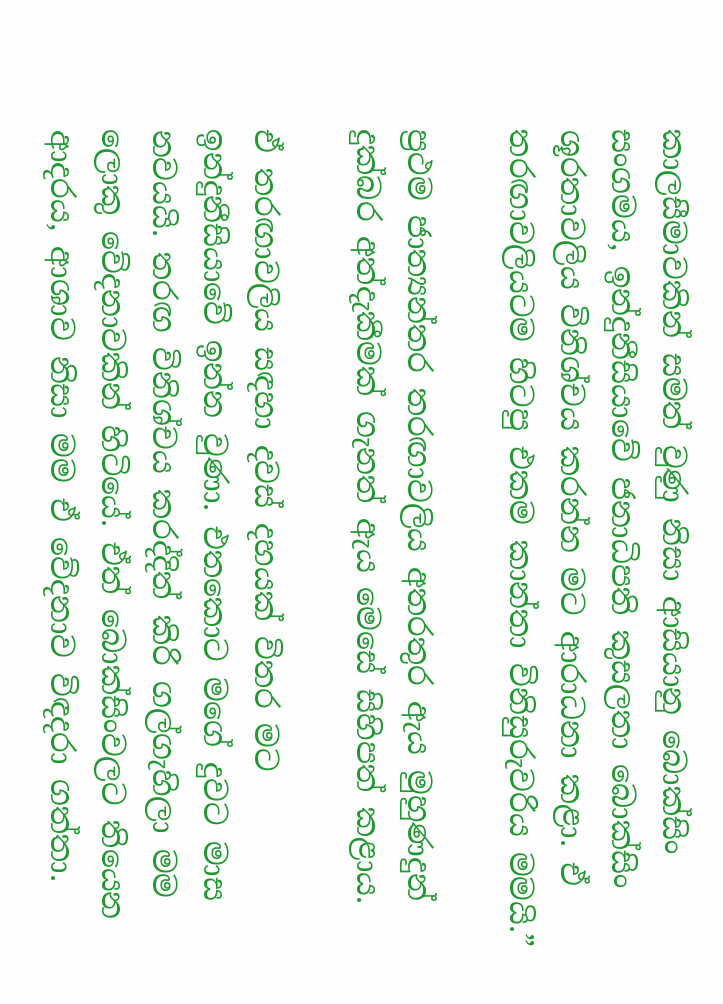කාලසීමාවකින් සමත් වුණු නිසා ආසියානු බොක්සිං සංගමය, ඉන්දුනීසියාවේ ජනාධිපති කුසලතා බොක්සිං ශූරතාවලිය විනිශ්චය කරන්න මට ආරාධනා කළා. ඒ තරඟාවලියටම හිටපු එකම කාන්තා විනිසුරුවරිය මමයි.”

ප්‍රථම ජාත්‍යන්තර තරඟාවලිය අතරතුර ඇය මුහුණදුන් දුක්බර අත්දැකීමක් ගැනත් ඇය මෙසේ සිහිපත් කළාය.

ඒ තරඟාවලිය සඳහා දවස් දහයක් විතර මට ඉන්දුනීසියාවේ ඉන්න වුණා. එතකොට මගේ දුවට මාස නවයයි. තරඟ විනිශ්චය කරද්දිත් කිරි ගල්ගැහිලා මම ලොකු වේදනාවකින් හිටියේ. ඒත් බොක්සිංවලට තියෙන ආදරය, ආශාව නිසා මම ඒ වේදනාව විඳදරා ගත්තා.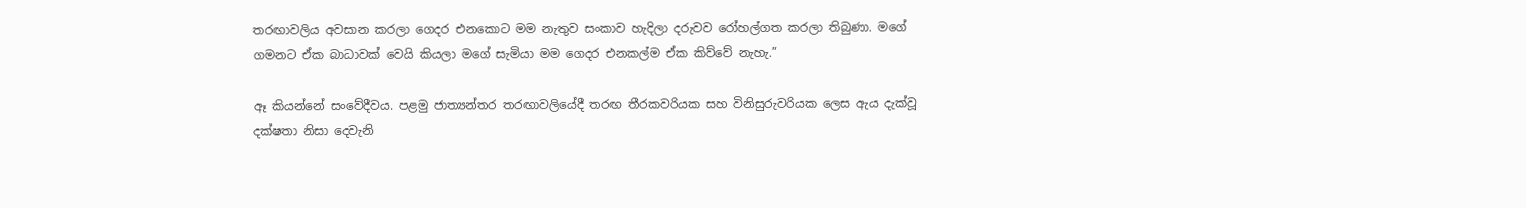තරඟාවලිය අවසාන කරලා ගෙදර එනකොට මම නැතුව සංකාව හැදිලා දරුවව රෝහල්ගත කරලා තිබුණා. මගේ ගමනට ඒක බාධාවක් වෙයි කියලා මගේ සැමියා මම ගෙදර එනකල්ම ඒක කිව්වේ නැහැ.”

ඈ කියන්නේ සංවේදීවය. පළමු ජාත්‍යන්තර තරඟාවලියේදී තරඟ තීරකවරියක සහ විනිසුරුවරියක ලෙස ඇය දැක්වූ දක්ෂතා නිසා දෙවැනි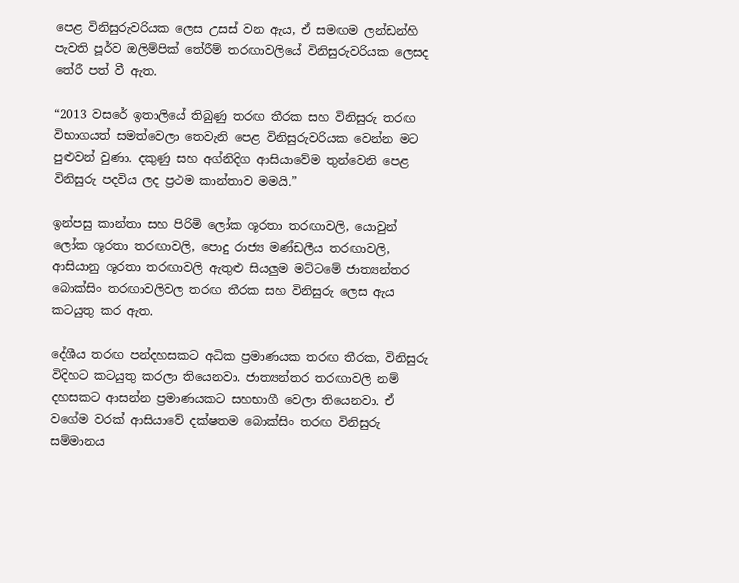පෙළ විනිසුරුවරියක ලෙස උසස් වන ඇය, ඒ සමඟම ලන්ඩන්හි පැවති පූර්ව ඔලිම්පික් තේරීම් තරඟාවලියේ විනිසුරුවරියක ලෙසද තේරී පත් වී ඇත.

“2013 වසරේ ඉතාලියේ තිබුණු තරඟ තීරක සහ විනිසුරු තරඟ විභාගයත් සමත්වෙලා තෙවැනි පෙළ විනිසුරුවරියක වෙන්න මට පුළුවන් වුණා. දකුණු සහ අග්නිදිග ආසියාවේම තුන්වෙනි පෙළ විනිසුරු පදවිය ලද ප්‍රථම කාන්තාව මමයි.”

ඉන්පසු කාන්තා සහ පිරිමි ලෝක ශූරතා තරඟාවලි, යොවුන් ලෝක ශූරතා තරඟාවලි, පොදු රාජ්‍ය මණ්ඩලීය තරඟාවලි, ආසියානු ශූරතා තරඟාවලි ඇතුළු සියලුම මට්ටමේ ජාත්‍යන්තර බොක්සිං තරඟාවලිවල තරඟ තීරක සහ විනිසුරු ලෙස ඇය කටයුතු කර ඇත.

දේශීය තරඟ පන්දහසකට අධික ප්‍රමාණයක තරඟ තීරක, විනිසුරු විදිහට කටයුතු කරලා තියෙනවා. ජාත්‍යන්තර තරඟාවලි නම් දහසකට ආසන්න ප්‍රමාණයකට සහභාගී වෙලා තියෙනවා. ඒ වගේම වරක් ආසියාවේ දක්ෂතම බොක්සිං තරඟ විනිසුරු සම්මානය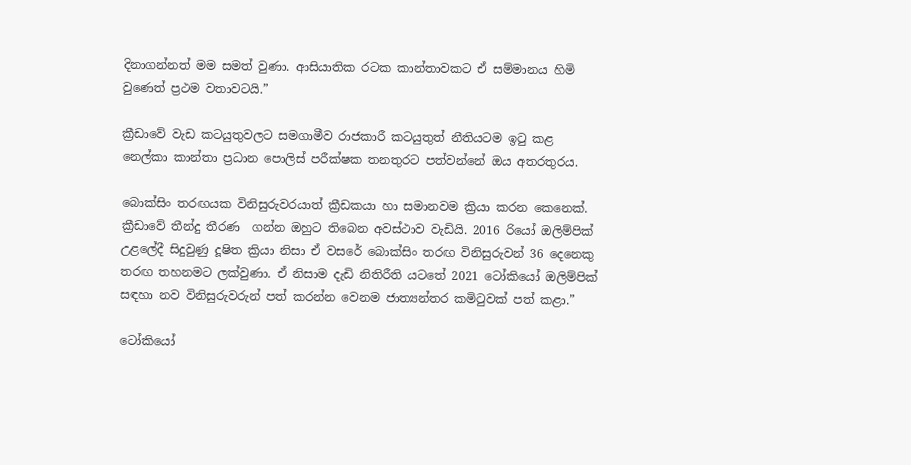දිනාගන්නත් මම සමත් වුණා. ආසියාතික රටක කාන්තාවකට ඒ සම්මානය හිමි වුණෙත් ප්‍රථම වතාවටයි.”

ක්‍රීඩාවේ වැඩ කටයුතුවලට සමගාමීව රාජකාරී කටයුතුත් නීතියටම ඉටු කළ නෙල්කා කාන්තා ප්‍රධාන පොලිස් පරීක්ෂක තනතුරට පත්වන්නේ ඔය අතරතුරය.

බොක්සිං තරඟයක විනිසුරුවරයාත් ක්‍රීඩකයා හා සමානවම ක්‍රියා කරන කෙනෙක්. ක්‍රීඩාවේ තීන්දු තීරණ  ගන්න ඔහුට තිබෙන අවස්ථාව වැඩියි. 2016 රියෝ ඔලිම්පික් උළලේදී සිදුවුණු දූෂිත ක්‍රියා නිසා ඒ වසරේ බොක්සිං තරඟ විනිසුරුවන් 36 දෙනෙකු තරඟ තහනමට ලක්වුණා. ඒ නිසාම දැඩි නිතිරීති යටතේ 2021 ටෝකියෝ ඔලිම්පික් සඳහා නව විනිසුරුවරුන් පත් කරන්න වෙනම ජාත්‍යන්තර කමිටුවක් පත් කළා.”

ටෝකියෝ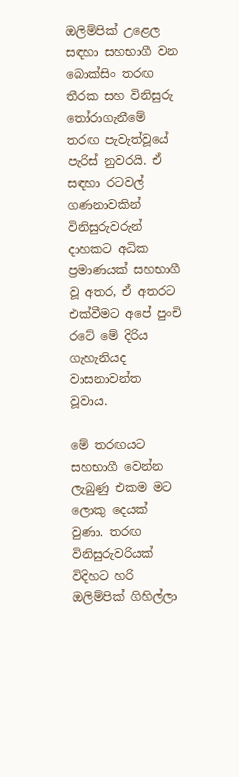ඔලිම්පික් උළෙල සඳහා සහභාගී වන බොක්සිං තරඟ තීරක සහ විනිසුරු තෝරාගැනීමේ තරඟ පැවැත්වූයේ පැරිස් නුවරයි. ඒ සඳහා රටවල් ගණනාවකින් විනිසුරුවරුන් දාහකට අධික ප්‍රමාණයක් සහභාගී වූ අතර, ඒ අතරට එක්වීමට අපේ පුංචි රටේ මේ දිරිය ගැහැනියද වාසනාවන්ත වූවාය.

මේ තරඟයට සහභාගී වෙන්න ලැබුණු එකම මට ලොකු දෙයක් වුණා. තරඟ විනිසුරුවරියක් විදිහට හරි ඔලිම්පික් ගිහිල්ලා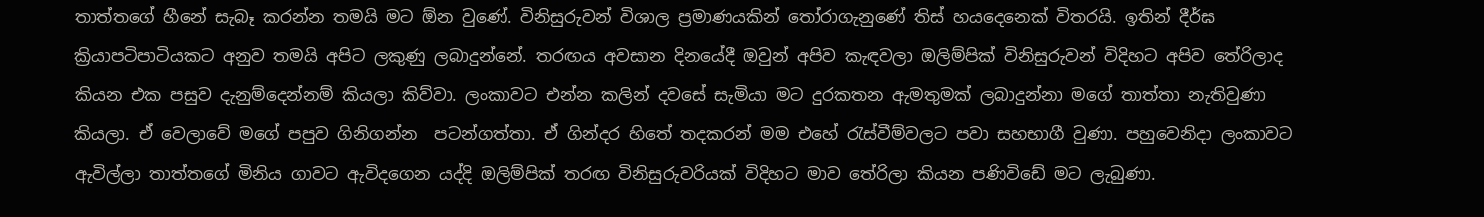තාත්තගේ හීනේ සැබෑ කරන්න තමයි මට ඕන වුණේ. විනිසුරුවන් විශාල ප්‍රමාණයකින් තෝරාගැනුණේ තිස් හයදෙනෙක් විතරයි. ඉතින් දීර්ඝ ක්‍රියාපටිපාටියකට අනුව තමයි අපිට ලකුණු ලබාදුන්නේ. තරඟය අවසාන දිනයේදී ඔවුන් අපිව කැඳවලා ඔලිම්පික් විනිසුරුවන් විදිහට අපිව තේරිලාද කියන එක පසුව දැනුම්දෙන්නම් කියලා කිව්වා. ලංකාවට එන්න කලින් දවසේ සැමියා මට දුරකතන ඇමතුමක් ලබාදුන්නා මගේ තාත්තා නැතිවුණා කියලා. ඒ වෙලාවේ මගේ පපුව ගිනිගන්න  පටන්ගත්තා. ඒ ගින්දර හිතේ තදකරන් මම එහේ රැස්වීම්වලට පවා සහභාගී වුණා. පහුවෙනිදා ලංකාවට ඇවිල්ලා තාත්තගේ මිනිය ගාවට ඇවිදගෙන යද්දි ඔලිම්පික් තරඟ විනිසුරුවරියක් විදිහට මාව තේරිලා කියන පණිවිඩේ මට ලැබුණා.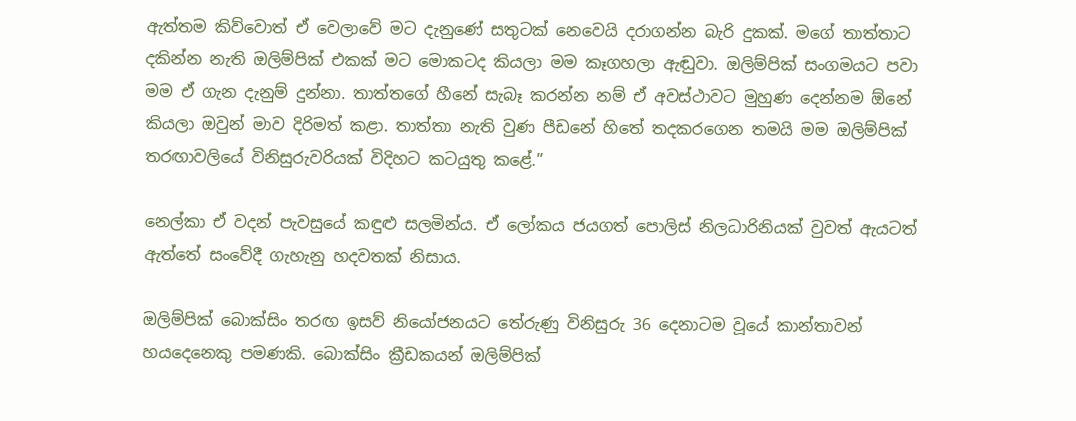ඇත්තම කිව්වොත් ඒ වෙලාවේ මට දැනුණේ සතුටක් නෙවෙයි දරාගන්න බැරි දුකක්. මගේ තාත්තාට දකින්න නැති ඔලිම්පික් එකක් මට මොකටද කියලා මම කෑගහලා ඇඬුවා. ඔලිම්පික් සංගමයට පවා මම ඒ ගැන දැනුම් දුන්නා. තාත්තගේ හීනේ සැබෑ කරන්න නම් ඒ අවස්ථාවට මුහුණ දෙන්නම ඕනේ කියලා ඔවුන් මාව දිරිමත් කළා. තාත්තා නැති වුණ පීඩනේ හිතේ තදකරගෙන තමයි මම ඔලිම්පික් තරඟාවලියේ විනිසුරුවරියක් විදිහට කටයුතු කළේ.”

නෙල්කා ඒ වදන් පැවසුයේ කඳුළු සලමින්ය. ඒ ලෝකය ජයගත් පොලිස් නිලධාරිනියක් වුවත් ඇයටත් ඇත්තේ සංවේදී ගැහැනු හදවතක් නිසාය.

ඔලිම්පික් බොක්සිං තරඟ ඉසව් නියෝජනයට තේරුණු විනිසුරු 36 දෙනාටම වූයේ කාන්තාවන් හයදෙනෙකු පමණකි. බොක්සිං ක්‍රීඩකයන් ඔලිම්පික්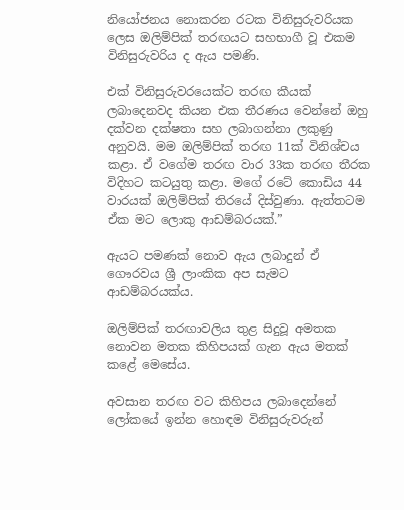නියෝජනය නොකරන රටක විනිසුරුවරියක ලෙස ඔලිම්පික් තරඟයට සහභාගී වූ එකම විනිසුරුවරිය ද ඇය පමණි.

එක් විනිසුරුවරයෙක්ට තරඟ කීයක් ලබාදෙනවද කියන එක තීරණය වෙන්නේ ඔහු දක්වන දක්ෂතා සහ ලබාගන්නා ලකුණු අනුවයි. මම ඔලිම්පික් තරඟ 11ක් විනිශ්චය කළා. ඒ වගේම තරඟ වාර 33ක තරඟ තීරක විදිහට කටයුතු කළා. මගේ රටේ කොඩිය 44 වාරයක් ඔලිම්පික් තිරයේ දිස්වුණා. ඇත්තටම ඒක මට ලොකු ආඩම්බරයක්.”

ඇයට පමණක් නොව ඇය ලබාදුන් ඒ ගෞරවය ශ්‍රී ලාංකික අප සැමට ආඩම්බරයක්ය.

ඔලිම්පික් තරඟාවලිය තුළ සිදුවූ අමතක නොවන මතක කිහිපයක් ගැන ඇය මතක් කළේ මෙසේය.

අවසාන තරඟ වට කිහිපය ලබාදෙන්නේ ලෝකයේ ඉන්න හොඳම විනිසුරුවරුන්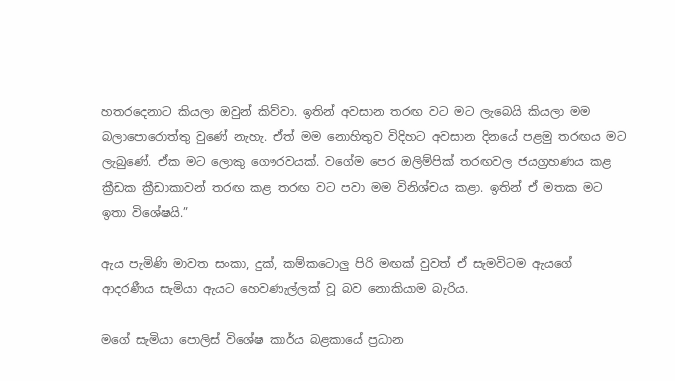හතරදෙනාට කියලා ඔවුන් කිව්වා. ඉතින් අවසාන තරඟ වට මට ලැබෙයි කියලා මම බලාපොරොත්තු වුණේ නැහැ. ඒත් මම නොහිතුව විදිහට අවසාන දිනයේ පළමු තරඟය මට ලැබුණේ. ඒක මට ලොකු ගෞරවයක්. වගේම පෙර ඔලිම්පික් තරඟවල ජයග්‍රහණය කළ ක්‍රීඩක ක්‍රීඩාකාවන් තරඟ කළ තරඟ වට පවා මම විනිශ්චය කළා. ඉතින් ඒ මතක මට ඉතා විශේෂයි.”

ඇය පැමිණි මාවත සංකා, දුක්, කම්කටොලු පිරි මඟක් වුවත් ඒ සැමවිටම ඇයගේ ආදරණීය සැමියා ඇයට හෙවණැල්ලක් වූ බව නොකියාම බැරිය.

මගේ සැමියා පොලිස් විශේෂ කාර්ය බළකායේ ප්‍රධාන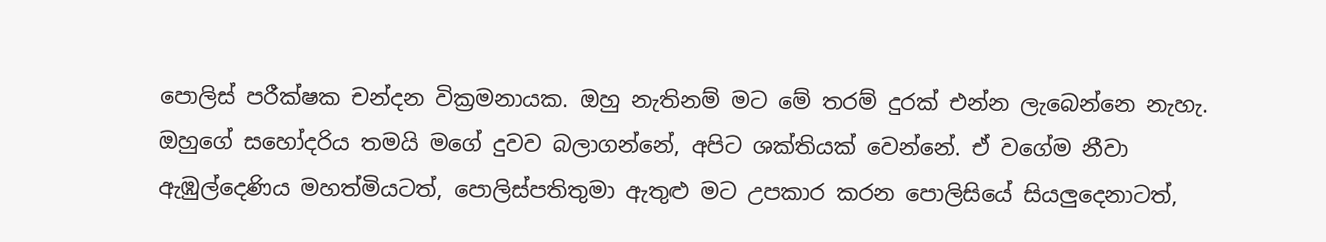පොලිස් පරීක්ෂක චන්දන වික්‍රමනායක. ඔහු නැතිනම් මට මේ තරම් දුරක් එන්න ලැබෙන්නෙ නැහැ. ඔහුගේ සහෝදරිය තමයි මගේ දුවව බලාගන්නේ, අපිට ශක්තියක් වෙන්නේ. ඒ වගේම නීවා ඇඹුල්දෙණිය මහත්මියටත්, පොලිස්පතිතුමා ඇතුළු මට උපකාර කරන පොලිසියේ සියලුදෙනාටත්,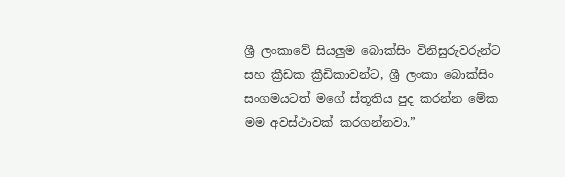ශ්‍රී ලංකාවේ සියලුම බොක්සිං විනිසුරුවරුන්ට සහ ක්‍රීඩක ක්‍රීඩිකාවන්ට, ශ්‍රී ලංකා බොක්සිං සංගමයටත් මගේ ස්තූතිය පුද කරන්න මේක මම අවස්ථාවක් කරගන්නවා.”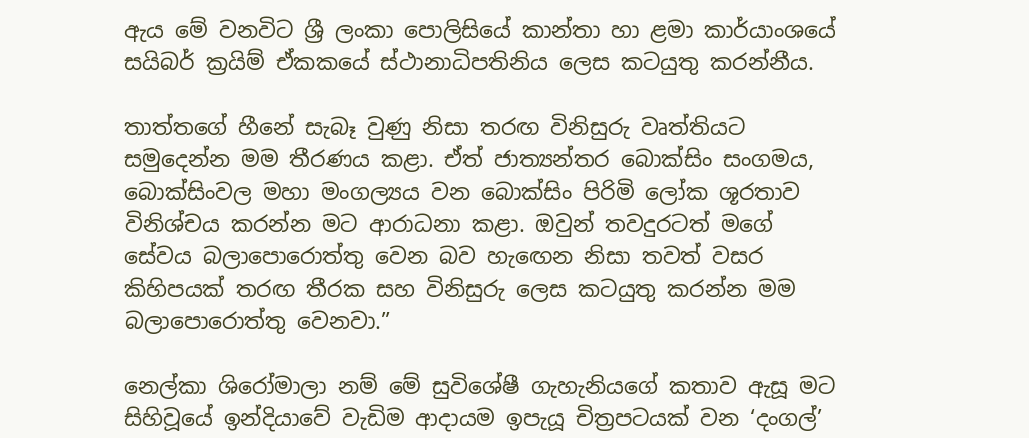ඇය මේ වනවිට ශ්‍රී ලංකා පොලිසියේ කාන්තා හා ළමා කාර්යාංශයේ සයිබර් ක්‍රයිම් ඒකකයේ ස්ථානාධිපතිනිය ලෙස කටයුතු කරන්නීය.

තාත්තගේ හීනේ සැබෑ වුණු නිසා තරඟ විනිසුරු වෘත්තියට සමුදෙන්න මම තීරණය කළා. ඒත් ජාත්‍යන්තර බොක්සිං සංගමය, බොක්සිංවල මහා මංගල්‍යය වන බොක්සිං පිරිමි ලෝක ශූරතාව විනිශ්චය කරන්න මට ආරාධනා කළා. ඔවුන් තවදුරටත් මගේ සේවය බලාපොරොත්තු වෙන බව හැඟෙන නිසා තවත් වසර කිහිපයක් තරඟ තීරක සහ විනිසුරු ලෙස කටයුතු කරන්න මම බලාපොරොත්තු වෙනවා.”

නෙල්කා ශිරෝමාලා නම් මේ සුවිශේෂී ගැහැනියගේ කතාව ඇසූ මට සිහිවූයේ ඉන්දියාවේ වැඩිම ආදායම ඉපැයූ චිත්‍රපටයක් වන ‘දංගල්’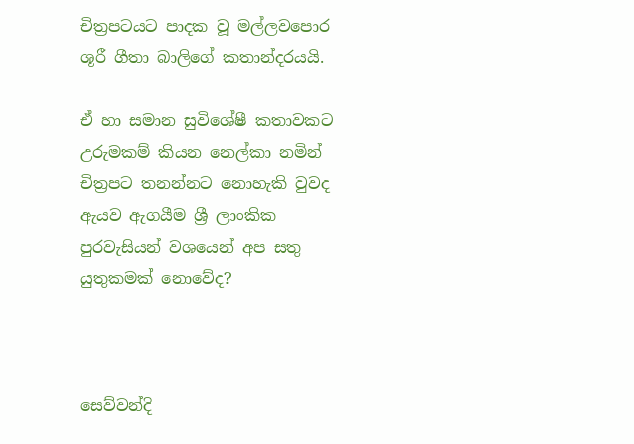චිත්‍රපටයට පාදක වූ මල්ලවපොර ශූරී ගීතා බාලිගේ කතාන්දරයයි.

ඒ හා සමාන සුවිශේෂී කතාවකට උරුමකම් කියන නෙල්කා නමින් චිත්‍රපට තනන්නට නොහැකි වුවද ඇයව ඇගයීම ශ්‍රී ලාංකික පුරවැසියන් වශයෙන් අප සතු යුතුකමක් නොවේද?



සෙව්වන්දි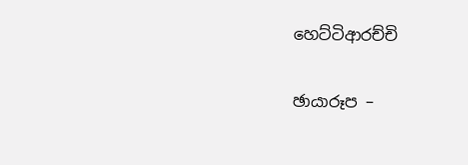හෙට්ටිආරච්චි

ඡායාරූප –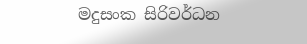මදුසංක සිරිවර්ධන